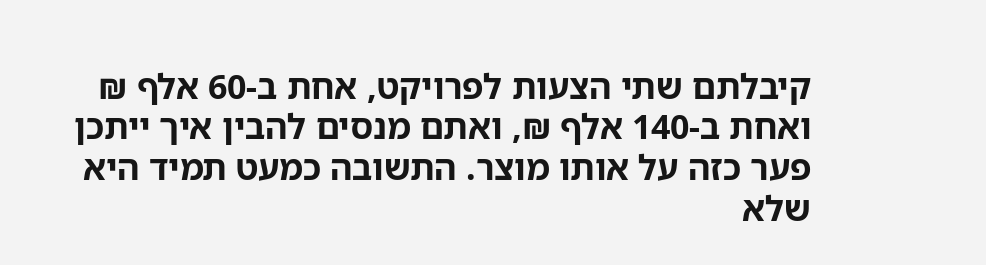קיבלתם שתי הצעות לפרויקט, אחת ב-60 אלף ₪ ואחת ב-140 אלף ₪, ואתם מנסים להבין איך ייתכן פער כזה על אותו מוצר. התשובה כמעט תמיד היא שלא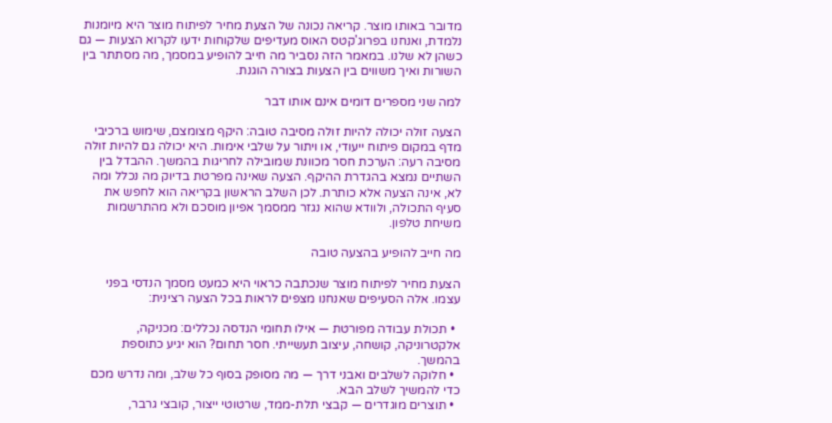מדובר באותו מוצר. קריאה נכונה של הצעת מחיר לפיתוח מוצר היא מיומנות נלמדת, ואנחנו בפרוג'קטס האוס מעדיפים שלקוחות ידעו לקרוא הצעות — גם כשהן לא שלנו. במאמר הזה נסביר מה חייב להופיע במסמך, מה מסתתר בין השורות ואיך משווים בין הצעות בצורה הוגנת.

למה שני מספרים דומים אינם אותו דבר

הצעה זולה יכולה להיות זולה מסיבה טובה: היקף מצומצם, שימוש ברכיבי מדף במקום פיתוח ייעודי, או ויתור על שלבי אימות. היא יכולה גם להיות זולה מסיבה רעה: הערכת חסר מכוונת שמובילה לחריגות בהמשך. ההבדל בין השתיים נמצא בהגדרת ההיקף. הצעה שאינה מפרטת בדיוק מה נכלל ומה לא, אינה הצעה אלא כותרת. לכן השלב הראשון בקריאה הוא לחפש את סעיף התכולה, ולוודא שהוא נגזר ממסמך אפיון מוסכם ולא מהתרשמות משיחת טלפון.

מה חייב להופיע בהצעה טובה

הצעת מחיר לפיתוח מוצר שנכתבה כראוי היא כמעט מסמך הנדסי בפני עצמו. אלה הסעיפים שאנחנו מצפים לראות בכל הצעה רצינית:

  • תכולת עבודה מפורטת — אילו תחומי הנדסה נכללים: מכניקה, אלקטרוניקה, קושחה, עיצוב תעשייתי. חסר תחום? הוא יגיע כתוספת בהמשך.
  • חלוקה לשלבים ואבני דרך — מה מסופק בסוף כל שלב, ומה נדרש מכם כדי להמשיך לשלב הבא.
  • תוצרים מוגדרים — קבצי תלת-ממד, שרטוטי ייצור, קובצי גרבר,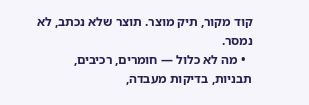קוד מקור, תיק מוצר. תוצר שלא נכתב, לא נמסר.
  • מה לא כלול — חומרים, רכיבים, תבניות, בדיקות מעבדה,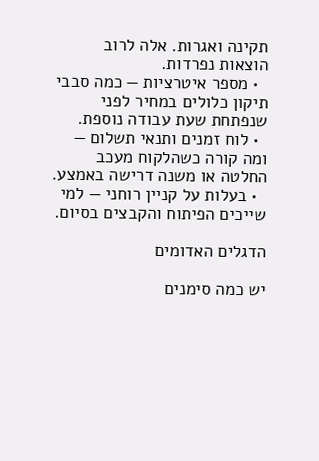תקינה ואגרות. אלה לרוב הוצאות נפרדות.
  • מספר איטרציות — כמה סבבי תיקון כלולים במחיר לפני שנפתחת שעת עבודה נוספת.
  • לוח זמנים ותנאי תשלום — ומה קורה כשהלקוח מעכב החלטה או משנה דרישה באמצע.
  • בעלות על קניין רוחני — למי שייכים הפיתוח והקבצים בסיום.

הדגלים האדומים

יש כמה סימנים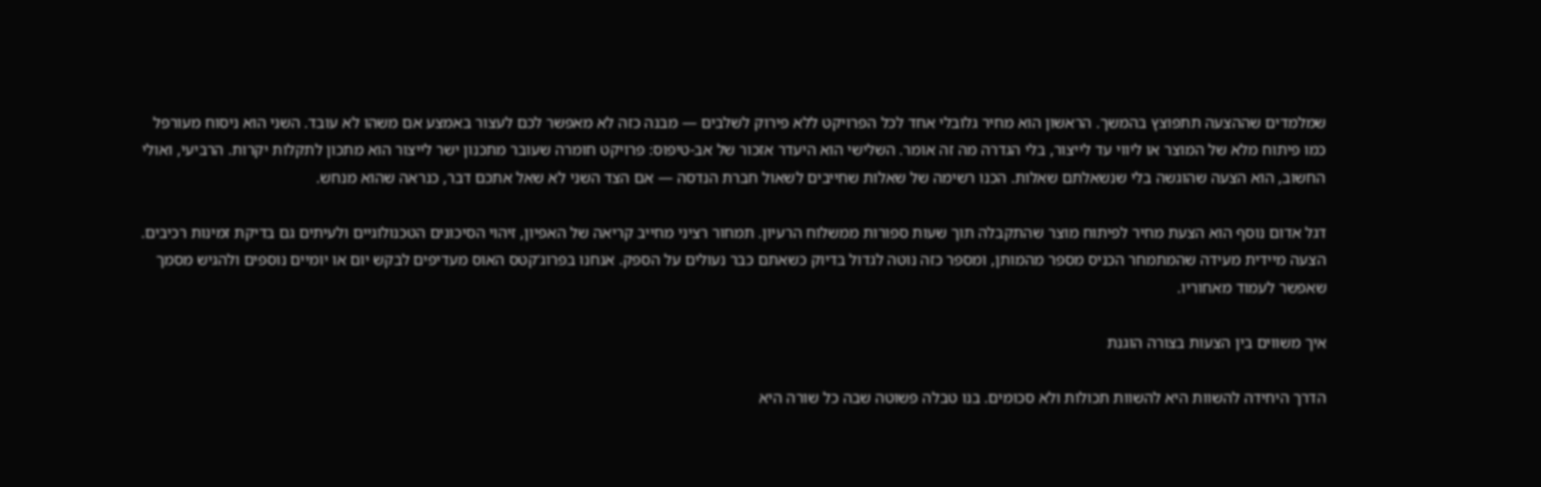שמלמדים שההצעה תתפוצץ בהמשך. הראשון הוא מחיר גלובלי אחד לכל הפרויקט ללא פירוק לשלבים — מבנה כזה לא מאפשר לכם לעצור באמצע אם משהו לא עובד. השני הוא ניסוח מעורפל כמו פיתוח מלא של המוצר או ליווי עד לייצור, בלי הגדרה מה זה אומר. השלישי הוא היעדר אזכור של אב-טיפוס: פרויקט חומרה שעובר מתכנון ישר לייצור הוא מתכון לתקלות יקרות. הרביעי, ואולי החשוב, הוא הצעה שהוגשה בלי שנשאלתם שאלות. הכנו רשימה של שאלות שחייבים לשאול חברת הנדסה — אם הצד השני לא שאל אתכם דבר, כנראה שהוא מנחש.

דגל אדום נוסף הוא הצעת מחיר לפיתוח מוצר שהתקבלה תוך שעות ספורות ממשלוח הרעיון. תמחור רציני מחייב קריאה של האפיון, זיהוי הסיכונים הטכנולוגיים ולעיתים גם בדיקת זמינות רכיבים. הצעה מיידית מעידה שהמתמחר הכניס מספר מהמותן, ומספר כזה נוטה לגדול בדיוק כשאתם כבר נעולים על הספק. אנחנו בפרוג'קטס האוס מעדיפים לבקש יום או יומיים נוספים ולהגיש מסמך שאפשר לעמוד מאחוריו.

איך משווים בין הצעות בצורה הוגנת

הדרך היחידה להשוות היא להשוות תכולות ולא סכומים. בנו טבלה פשוטה שבה כל שורה היא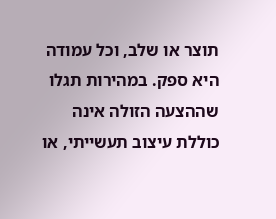תוצר או שלב, וכל עמודה היא ספק. במהירות תגלו שההצעה הזולה אינה כוללת עיצוב תעשייתי, או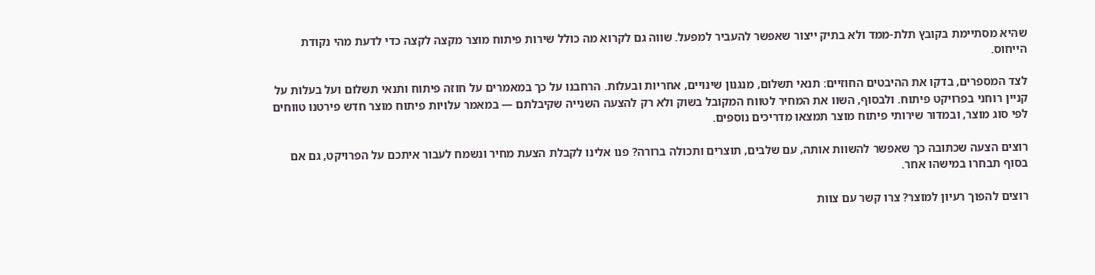שהיא מסתיימת בקובץ תלת-ממד ולא בתיק ייצור שאפשר להעביר למפעל. שווה גם לקרוא מה כולל שירות פיתוח מוצר מקצה לקצה כדי לדעת מהי נקודת הייחוס.

לצד המספרים, בדקו את ההיבטים החוזיים: תנאי תשלום, מנגנון שינויים, אחריות ובעלות. הרחבנו על כך במאמרים על חוזה פיתוח ותנאי תשלום ועל בעלות על קניין רוחני בפרויקט פיתוח. ולבסוף, השוו את המחיר לטווח המקובל בשוק ולא רק להצעה השנייה שקיבלתם — במאמר עלויות פיתוח מוצר חדש פירטנו טווחים לפי סוג מוצר, ובמדור שירותי פיתוח מוצר תמצאו מדריכים נוספים.

רוצים הצעה שכתובה כך שאפשר להשוות אותה, עם שלבים, תוצרים ותכולה ברורה? פנו אלינו לקבלת הצעת מחיר ונשמח לעבור איתכם על הפרויקט, גם אם בסוף תבחרו במישהו אחר.

רוצים להפוך רעיון למוצר? צרו קשר עם צוות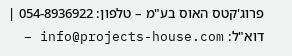פרוג'קטס האוס בע"מ – טלפון: 054-8936922 | דוא"ל: info@projects-house.com –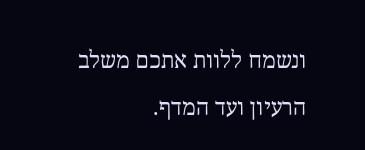ונשמח ללוות אתכם משלב הרעיון ועד המדף.